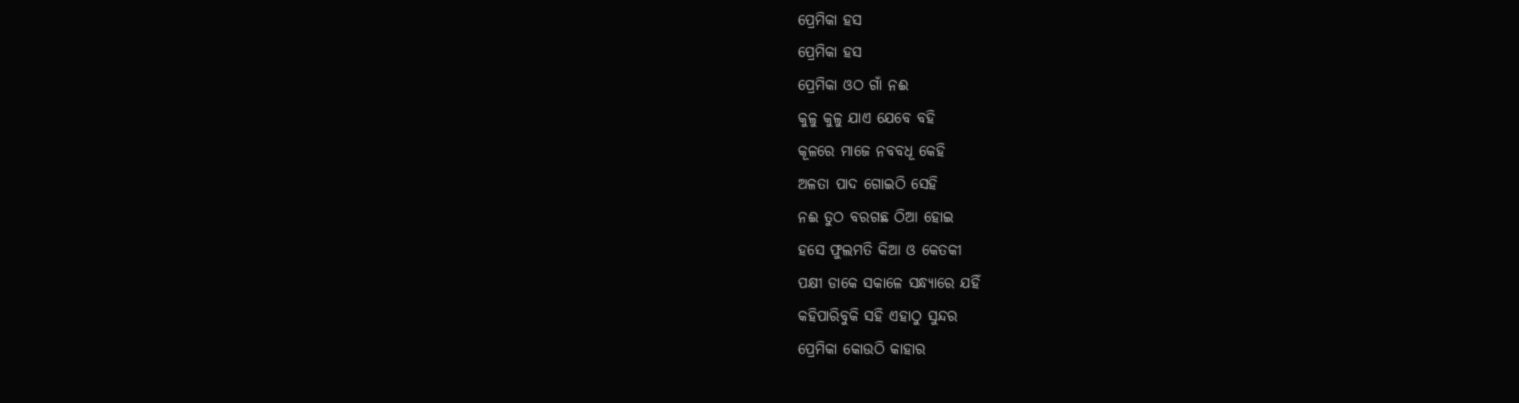ପ୍ରେମିକା ହସ
ପ୍ରେମିକା ହସ
ପ୍ରେମିକା ଓଠ ଗାଁ ନଈ
କୁଳୁ କୁଳୁ ଯାଏ ଯେବେ ବହି
କୂଳରେ ମାଜେ ନବବଧୂ କେହି
ଅଳତା ପାଦ ଗୋଇଠି ସେହି
ନଈ ତୁଠ ବରଗଛ ଠିଆ ହୋଇ
ହସେ ଫୁଲମତି କିଆ ଓ କେତକୀ
ପକ୍ଷୀ ଡାକେ ସକାଳେ ସନ୍ଧ୍ୟାରେ ଯହିଁ
କହିପାରିବୁକି ସହି ଏହାଠୁ ସୁନ୍ଦର
ପ୍ରେମିକା କୋଉଠି କାହାର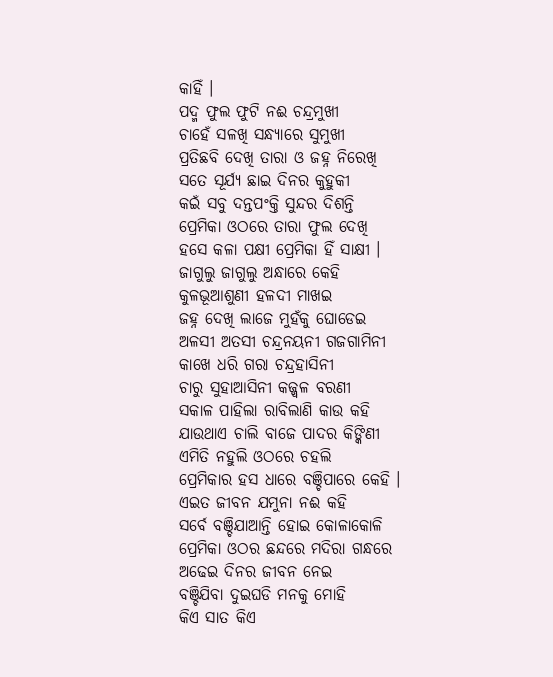କାହିଁ ।
ପଦ୍ମ ଫୁଲ ଫୁଟି ନଈ ଚନ୍ଦ୍ରମୁଖୀ
ଚାହେଁ ସଳଖି ସନ୍ଧ୍ୟାରେ ସୁମୁଖୀ
ପ୍ରତିଛବି ଦେଖି ତାରା ଓ ଜହ୍ନ ନିରେଖି
ସତେ ସୂର୍ଯ୍ୟ ଛାଇ ଦିନର କୁହୁକୀ
କଇଁ ସବୁ ଦନ୍ତପଂକ୍ତି ସୁନ୍ଦର ଦିଶନ୍ତି
ପ୍ରେମିକା ଓଠରେ ତାରା ଫୁଲ ଦେଖି
ହସେ କଳା ପକ୍ଷୀ ପ୍ରେମିକା ହିଁ ସାକ୍ଷୀ ।
ଜାଗୁଲୁ ଜାଗୁଲୁ ଅନ୍ଧାରେ କେହି
କୁଳଭୂଆଶୁଣୀ ହଳଦୀ ମାଖଇ
ଜହ୍ନ ଦେଖି ଲାଜେ ମୁହଁକୁ ଘୋଡେଇ
ଅଳସୀ ଅତସୀ ଚନ୍ଦ୍ରନୟନୀ ଗଜଗାମିନୀ
କାଖେ ଧରି ଗରା ଚନ୍ଦ୍ରହାସିନୀ
ଚାରୁ ସୁହାଆସିନୀ କଜ୍ଜ୍ୱଳ ବରଣୀ
ସକାଳ ପାହିଲା ରାବିଲାଣି କାଉ କହି
ଯାଉଥାଏ ଚାଲି ବାଜେ ପାଦର କିଙ୍କିଣୀ
ଏମିତି ନହୁଲି ଓଠରେ ଚହଲି
ପ୍ରେମିକାର ହସ ଧାରେ ବଞ୍ଚିପାରେ କେହି ।
ଏଇତ ଜୀବନ ଯମୁନା ନଈ କହି
ସର୍ବେ ବଞ୍ଚିଯାଆନ୍ତି ହୋଇ କୋଳାକୋଳି
ପ୍ରେମିକା ଓଠର ଛନ୍ଦରେ ମଦିରା ଗନ୍ଧରେ
ଅଢେଇ ଦିନର ଜୀବନ ନେଇ
ବଞ୍ଚିଯିବା ଦୁଇଘଡି ମନକୁ ମୋହି
କିଏ ସାତ କିଏ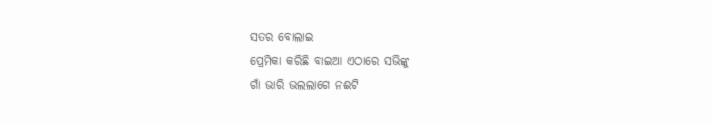ସତର ବୋଲାଇ
ପ୍ରେମିକା କରିଛି ବାଇଆ ଏଠାରେ ସଭିଙ୍କୁ
ଗାଁ ଭାରି ଭଲଲାଗେ ନଈଟି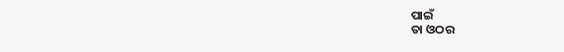ପାଇଁ
ତା ଓଠର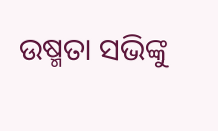ଉଷ୍ମତା ସଭିଙ୍କୁ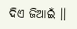ଦିଏ ଜିଆଇଁ ।।